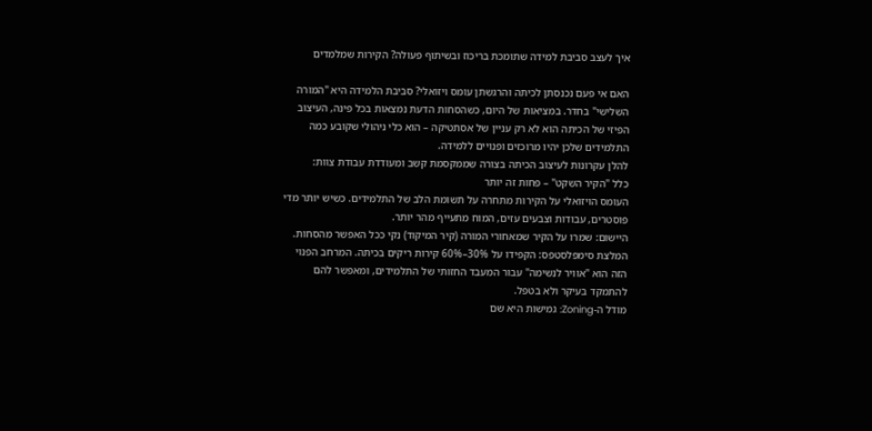איך לעצב סביבת למידה שתומכת בריכוז ובשיתוף פעולה? הקירות שמלמדים

האם אי פעם נכנסתן לכיתה והרגשתן עומס ויזואלי? סביבת הלמידה היא "המורה השלישי" בחדר. במציאות של היום, כשהסחות הדעת נמצאות בכל פינה, העיצוב הפיזי של הכיתה הוא לא רק עניין של אסתטיקה – הוא כלי ניהולי שקובע כמה התלמידים שלכן יהיו מרוכזים ופנויים ללמידה.
להלן עקרונות לעיצוב הכיתה בצורה שממקסמת קשב ומעודדת עבודת צוות:
כלל "הקיר השקט" – פחות זה יותר
העומס הויזואלי על הקירות מתחרה על תשומת הלב של התלמידים. כשיש יותר מדי פוסטרים, עבודות וצבעים עזים, המוח מתעייף מהר יותר.
היישום: שמרו על הקיר שמאחורי המורה (קיר המיקוד) נקי ככל האפשר מהסחות.
המלצת סימפלסטפס: הקפידו על 30%–60% קירות ריקים בכיתה. המרחב הפנוי הזה הוא "אוויר לנשימה" עבור המעבד החזותי של התלמידים, ומאפשר להם להתמקד בעיקר ולא בטפל.
מודל ה-Zoning: גמישות היא שם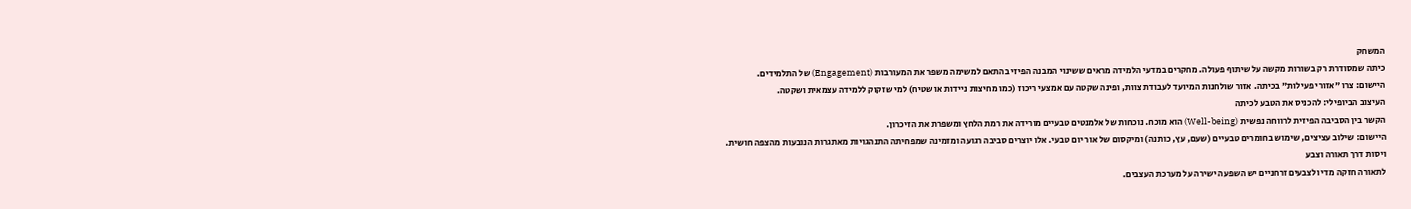המשחק
כיתה שמסודרת רק בשורות מקשה על שיתוף פעולה. מחקרים במדעי הלמידה מראים ששינוי המבנה הפיזי בהתאם למשימה משפר את המעורבות (Engagement) של התלמידים.
היישום: צרו "אזורי פעילות" בכיתה. אזור שולחנות המיועד לעבודת צוות, ופינה שקטה עם אמצעי ריכוז (כמו מחיצות ניידות או שטיח) למי שזקוק ללמידה עצמאית ושקטה.
העיצוב הביופילי: להכניס את הטבע לכיתה
הקשר בין הסביבה הפיזית לרווחה נפשית (Well-being) הוא מוכח. נוכחות של אלמנטים טבעיים מורידה את רמת הלחץ ומשפרת את הזיכרון.
היישום: שילוב עציצים, שימוש בחומרים טבעיים (שעם, עץ, כותנה) ומיקסום של אור יום טבעי. אלו יוצרים סביבה רגועה ומזמינה שמפחיתה התנהגויות מאתגרות הנובעות מהצפה חושית.
ויסות דרך תאורה וצבע
לתאורה חזקה מדי ולצבעים זרחניים יש השפעה ישירה על מערכת העצבים.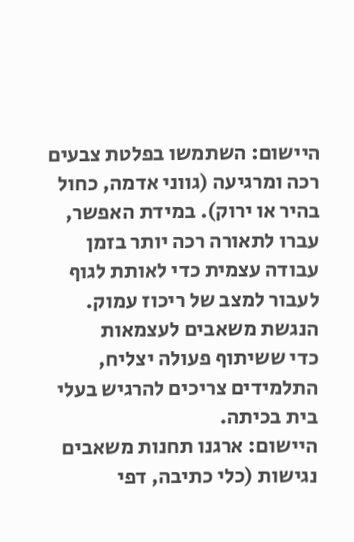היישום: השתמשו בפלטת צבעים רכה ומרגיעה (גווני אדמה, כחול בהיר או ירוק). במידת האפשר, עברו לתאורה רכה יותר בזמן עבודה עצמית כדי לאותת לגוף לעבור למצב של ריכוז עמוק.
הנגשת משאבים לעצמאות
כדי ששיתוף פעולה יצליח, התלמידים צריכים להרגיש בעלי בית בכיתה.
היישום: ארגנו תחנות משאבים נגישות (כלי כתיבה, דפי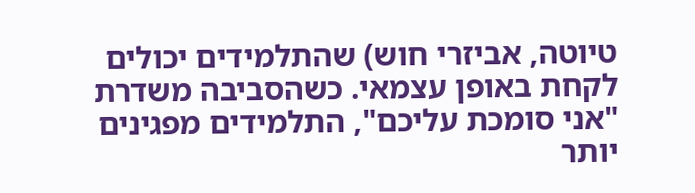טיוטה, אביזרי חוש) שהתלמידים יכולים לקחת באופן עצמאי. כשהסביבה משדרת "אני סומכת עליכם", התלמידים מפגינים יותר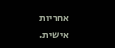אחריות אישית.